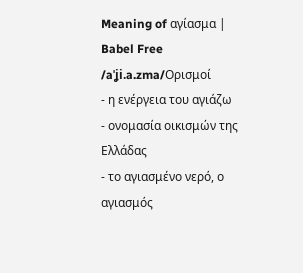Meaning of αγίασμα | Babel Free
/aˈʝi.a.zma/Ορισμοί
- η ενέργεια του αγιάζω
- ονομασία οικισμών της Ελλάδας
- το αγιασμένο νερό, ο αγιασμός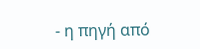- η πηγή από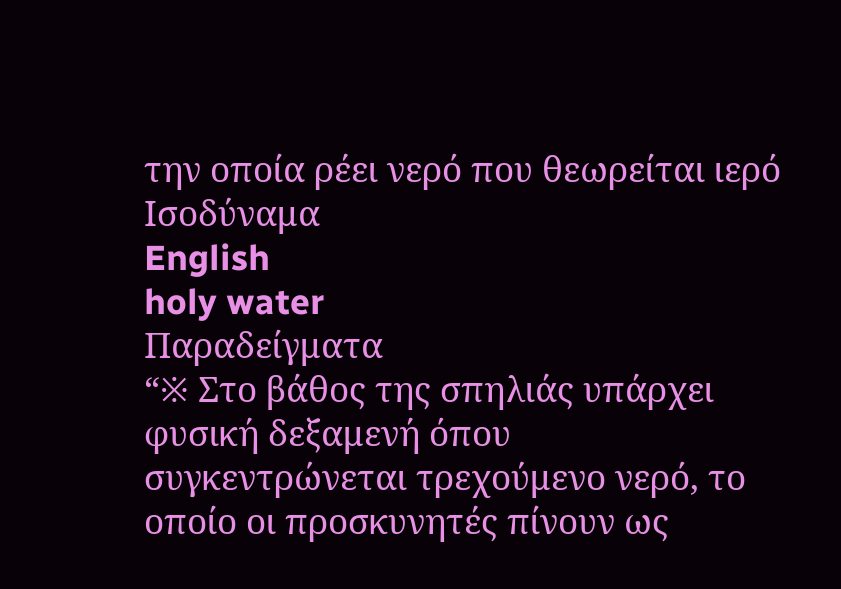την οποία ρέει νερό που θεωρείται ιερό
Ισοδύναμα
English
holy water
Παραδείγματα
“※ Στο βάθος της σπηλιάς υπάρχει φυσική δεξαμενή όπου συγκεντρώνεται τρεχούμενο νερό, το οποίο οι προσκυνητές πίνουν ως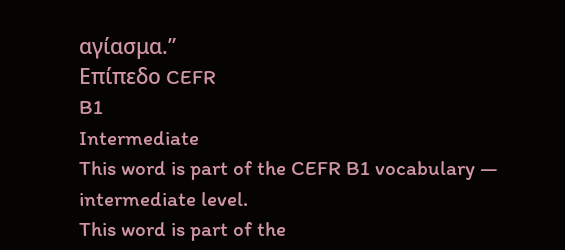αγίασμα.”
Επίπεδο CEFR
B1
Intermediate
This word is part of the CEFR B1 vocabulary — intermediate level.
This word is part of the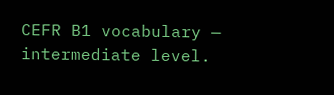CEFR B1 vocabulary — intermediate level.